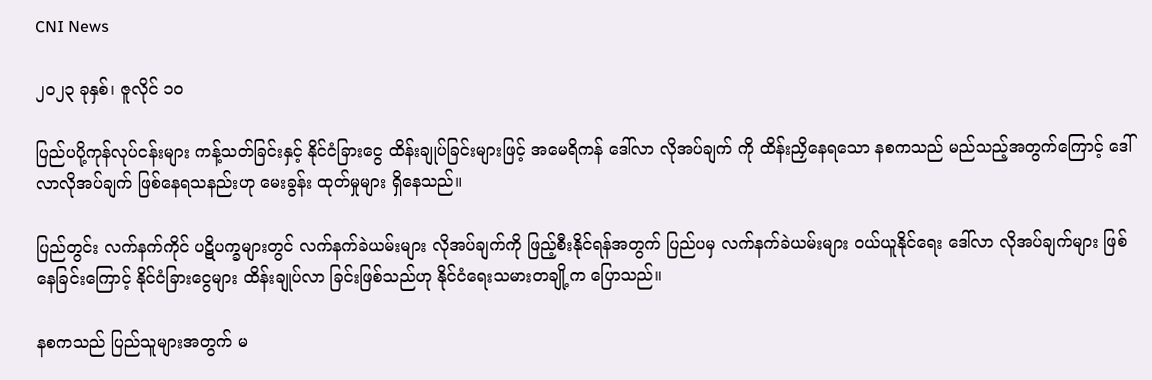CNI News

၂၀၂၃ ခုနှစ်၊ ဇူလိုင် ၁၀

ပြည်ပပို့ကုန်လုပ်ငန်းများ ကန့်သတ်ခြင်းနှင့် နိုင်ငံခြားငွေ ထိန်းချုပ်ခြင်းများဖြင့် အမေရိကန် ဒေါ်လာ လိုအပ်ချက် ကို ထိန်းညှိနေရသော နစကသည် မည်သည့်အတွက်ကြောင့် ဒေါ်လာလိုအပ်ချက် ဖြစ်နေရသနည်းဟု မေးခွန်း ထုတ်မှုများ ရှိနေသည်။

ပြည်တွင်း လက်နက်ကိုင် ပဋိပက္ခများတွင် လက်နက်ခဲယမ်းများ လိုအပ်ချက်ကို ဖြည့်စီးနိုင်ရန်အတွက် ပြည်ပမှ လက်နက်ခဲယမ်းများ ဝယ်ယူနိုင်ရေး ဒေါ်လာ လိုအပ်ချက်များ ဖြစ်နေခြင်းကြောင့် နိုင်ငံခြားငွေများ ထိန်းချုပ်လာ ခြင်းဖြစ်သည်ဟု နိုင်ငံရေးသမားတချို့က ပြောသည်။

နစကသည် ပြည်သူများအတွက် မ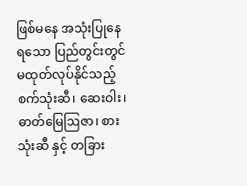ဖြစ်မနေ အသုံးပြုနေရသော ပြည်တွင်းတွင် မထုတ်လုပ်နိုင်သည့် စက်သုံးဆီ၊ ဆေးဝါး၊ ဓာတ်မြေဩဇာ၊ စားသုံးဆီ နှင့် တခြား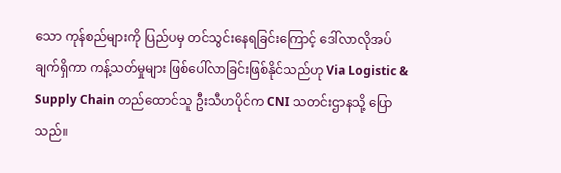သော ကုန်စည်များကို ပြည်ပမှ တင်သွင်းနေရခြင်းကြောင့် ဒေါ်လာလိုအပ်ချက်ရှိကာ ကန့်သတ်မှုများ ဖြစ်ပေါ်လာခြင်းဖြစ်နိုင်သည်ဟု Via Logistic & Supply Chain တည်ထောင်သူ ဦးသီဟပိုင်က CNI သတင်းဌာနသို့ ပြောသည်။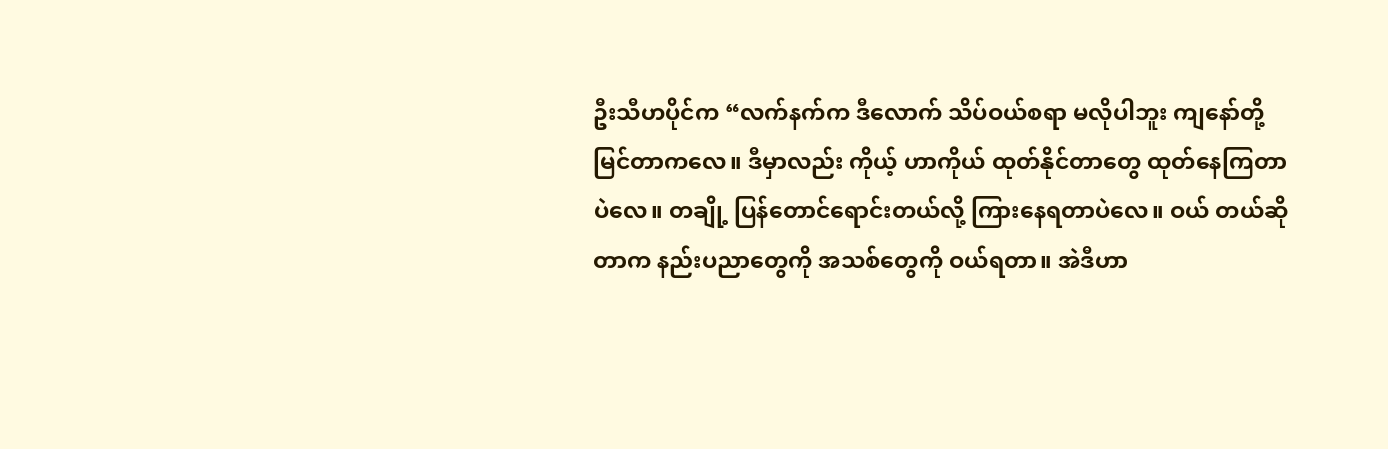ဦးသီဟပိုင်က “လက်နက်က ဒီလောက် သိပ်ဝယ်စရာ မလိုပါဘူး ကျနော်တို့ မြင်တာကလေ။ ဒီမှာလည်း ကိုယ့် ဟာကိုယ် ထုတ်နိုင်တာတွေ ထုတ်နေကြတာပဲလေ။ တချို့ ပြန်တောင်ရောင်းတယ်လို့ ကြားနေရတာပဲလေ။ ဝယ် တယ်ဆိုတာက နည်းပညာတွေကို အသစ်တွေကို ဝယ်ရတာ။ အဲဒီဟာ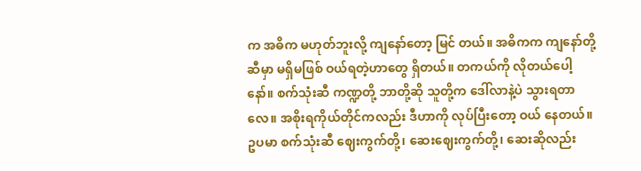က အဓိက မဟုတ်ဘူးလို့ ကျနော်တော့ မြင် တယ်။ အဓိကက ကျနော်တို့ဆီမှာ မရှိမဖြစ် ဝယ်ရတဲ့ဟာတွေ ရှိတယ်။ တကယ်ကို လိုတယ်ပေါ့နော်။ စက်သုံးဆီ ကဏ္ဍတို့ ဘာတို့ဆို သူတို့က ဒေါ်လာနဲ့ပဲ သွားရတာလေ။ အစိုးရကိုယ်တိုင်ကလည်း ဒီဟာကို လုပ်ပြီးတော့ ဝယ် နေတယ်။ ဥပမာ စက်သုံးဆီ ဈေးကွက်တို့၊ ဆေးဈေးကွက်တို့၊ ဆေးဆိုလည်း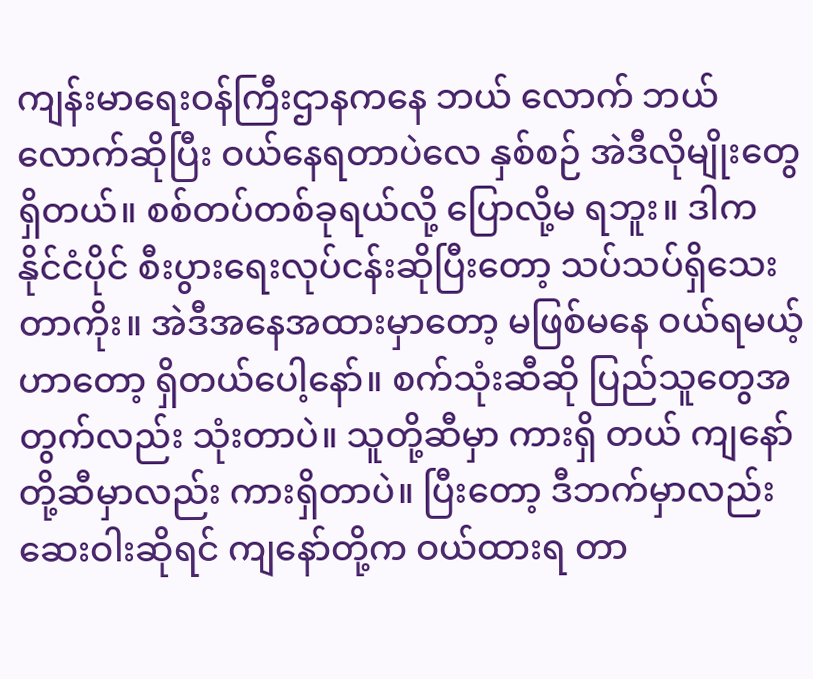ကျန်းမာရေးဝန်ကြီးဌာနကနေ ဘယ် လောက် ဘယ်လောက်ဆိုပြီး ဝယ်နေရတာပဲလေ နှစ်စဉ် အဲဒီလိုမျိုးတွေ ရှိတယ်။ စစ်တပ်တစ်ခုရယ်လို့ ပြောလို့မ ရဘူး။ ဒါက နိုင်ငံပိုင် စီးပွားရေးလုပ်ငန်းဆိုပြီးတော့ သပ်သပ်ရှိသေးတာကိုး။ အဲဒီအနေအထားမှာတော့ မဖြစ်မနေ ဝယ်ရမယ့်ဟာတော့ ရှိတယ်ပေါ့နော်။ စက်သုံးဆီဆို ပြည်သူတွေအတွက်လည်း သုံးတာပဲ။ သူတို့ဆီမှာ ကားရှိ တယ် ကျနော်တို့ဆီမှာလည်း ကားရှိတာပဲ။ ပြီးတော့ ဒီဘက်မှာလည်း ဆေးဝါးဆိုရင် ကျနော်တို့က ဝယ်ထားရ တာ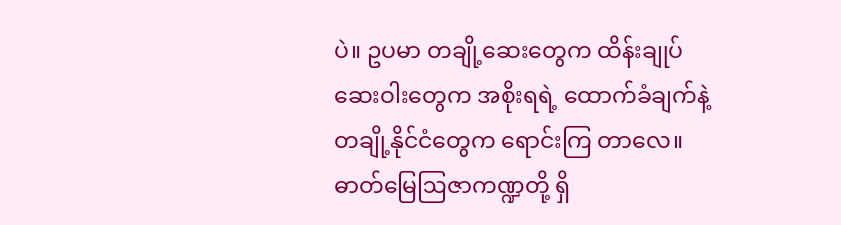ပဲ။ ဥပမာ တချို့ဆေးတွေက ထိန်းချုပ်ဆေးဝါးတွေက အစိုးရရဲ့ ထောက်ခံချက်နဲ့ တချို့နိုင်ငံတွေက ရောင်းကြ တာလေ။ ဓာတ်မြေဩဇာကဏ္ဍတို့ ရှိ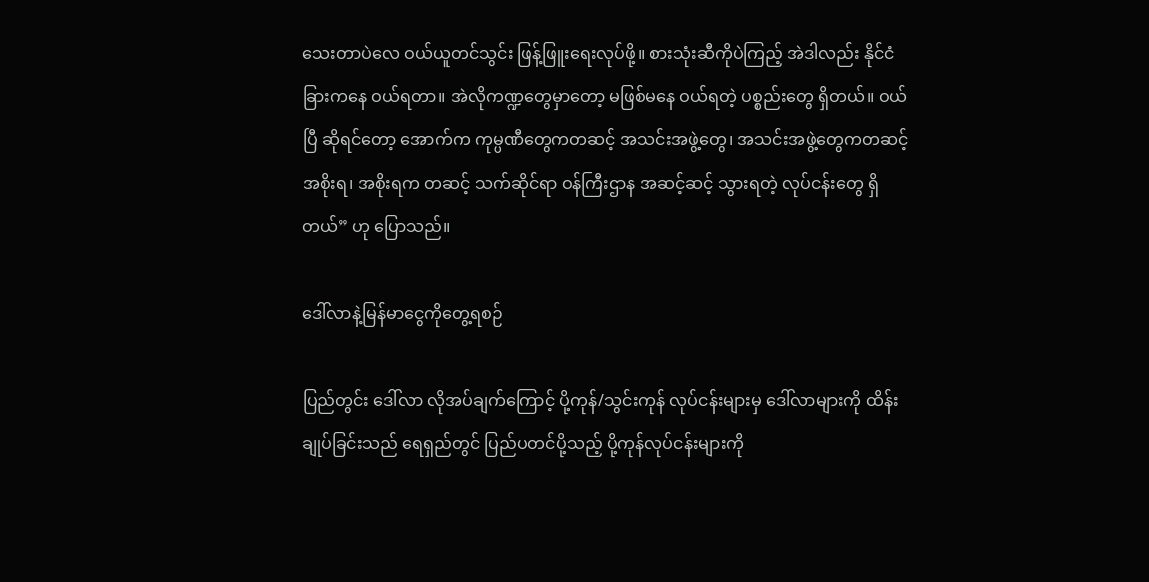သေးတာပဲလေ ဝယ်ယူတင်သွင်း ဖြန့်ဖြူးရေးလုပ်ဖို့။ စားသုံးဆီကိုပဲကြည့် အဲဒါလည်း နိုင်ငံခြားကနေ ဝယ်ရတာ။ အဲလိုကဏ္ဍတွေမှာတော့ မဖြစ်မနေ ဝယ်ရတဲ့ ပစ္စည်းတွေ ရှိတယ်။ ဝယ်ပြီ ဆိုရင်တော့ အောက်က ကုမ္ပဏီတွေကတဆင့် အသင်းအဖွဲ့တွေ၊ အသင်းအဖွဲ့တွေကတဆင့် အစိုးရ၊ အစိုးရက တဆင့် သက်ဆိုင်ရာ ဝန်ကြီးဌာန အဆင့်ဆင့် သွားရတဲ့ လုပ်ငန်းတွေ ရှိတယ်” ဟု ပြောသည်။

ဒေါ်လာနဲ့မြန်မာငွေကိုတွေ့ရစဉ်

ပြည်တွင်း ဒေါ်လာ လိုအပ်ချက်ကြောင့် ပို့ကုန်/သွင်းကုန် လုပ်ငန်းများမှ ဒေါ်လာများကို ထိန်းချုပ်ခြင်းသည် ရေရှည်တွင် ပြည်ပတင်ပို့သည့် ပို့ကုန်လုပ်ငန်းများကို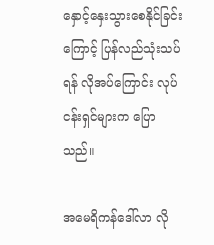နှောင့်နှေးသွားစေနိုင်ခြင်းကြောင့် ပြန်လည်သုံးသပ်ရန် လိုအပ်ကြောင်း လုပ်ငန်းရှင်များက ပြောသည်။

အမေရိကန်ဒေါ်လာ လို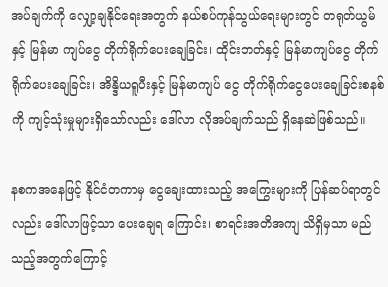အပ်ချက်ကို လျှော့ချနိုင်ရေးအတွက် နယ်စပ်ကုန်သွယ်ရေးများတွင် တရုတ်ယွမ်နှင့် မြန်မာ ကျပ်ငွေ တိုက်ရိုက်ပေးချေခြင်း၊ ထိုင်းဘတ်နှင့် မြန်မာကျပ်ငွေ တိုက်ရိုက်ပေးချေခြင်း၊ အိန္ဒိယရူပီးနှင့် မြန်မာကျပ် ငွေ တိုက်ရိုက်ငွေပေးချေခြင်းစနစ်ကို ကျင့်သုံးမှုများရှိသော်လည်း ဒေါ်လာ လိုအပ်ချက်သည် ရှိနေဆဲဖြစ်သည်။

နစကအနေဖြင့် နိုင်ငံတကာမှ ငွေချေးထားသည့် အကြွေးများကို ပြန်ဆပ်ရာတွင်လည်း ဒေါ်လာဖြင့်သာ ပေးချေရ ကြောင်း၊ စာရင်းအတိအကျ သိရှိမှသာ မည်သည့်အတွက်ကြောင့်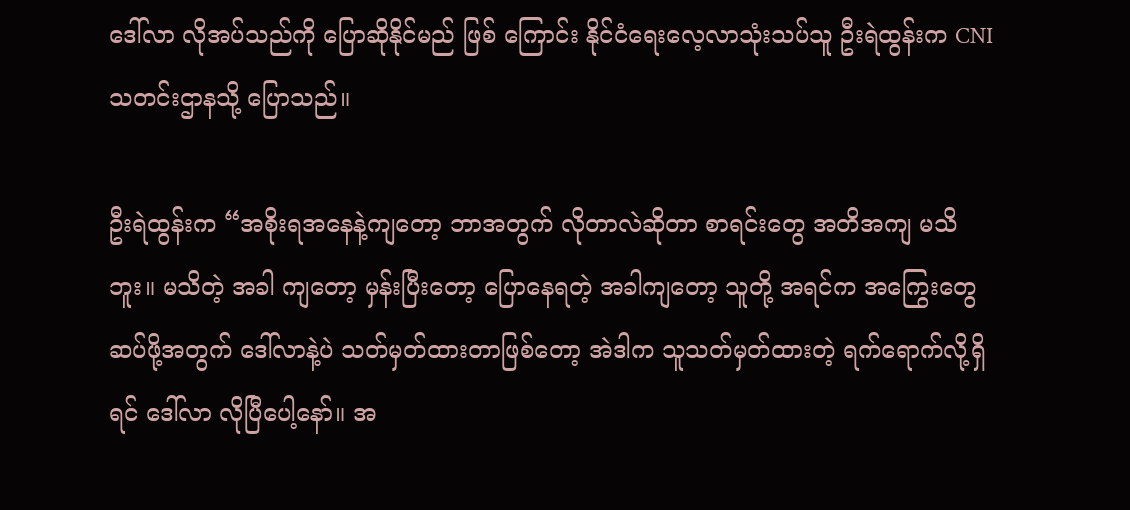ဒေါ်လာ လိုအပ်သည်ကို ပြောဆိုနိုင်မည် ဖြစ် ကြောင်း နိုင်ငံရေးလေ့လာသုံးသပ်သူ ဦးရဲထွန်းက CNI သတင်းဌာနသို့ ပြောသည်။

ဦးရဲထွန်းက “အစိုးရအနေနဲ့ကျတော့ ဘာအတွက် လိုတာလဲဆိုတာ စာရင်းတွေ အတိအကျ မသိဘူး။ မသိတဲ့ အခါ ကျတော့ မှန်းပြီးတော့ ပြောနေရတဲ့ အခါကျတော့ သူတို့ အရင်က အကြွေးတွေ ဆပ်ဖို့အတွက် ဒေါ်လာနဲ့ပဲ သတ်မှတ်ထားတာဖြစ်တော့ အဲဒါက သူသတ်မှတ်ထားတဲ့ ရက်ရောက်လို့ရှိရင် ဒေါ်လာ လိုပြီပေါ့နော်။ အ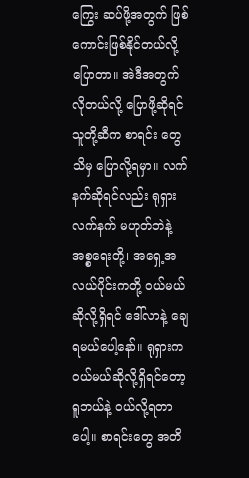ကြွေး ဆပ်ဖို့အတွက် ဖြစ်ကောင်းဖြစ်နိုင်တယ်လို့ ပြောတာ။ အဲဒီအတွက် လိုတယ်လို့ ပြောဖို့ဆိုရင် သူတို့ဆီက စာရင်း တွေသိမှ ပြောလို့ရမှာ။ လက်နက်ဆိုရင်လည်း ရုရှားလက်နက် မဟုတ်ဘဲနဲ့ အစ္စရေးတို့၊ အရှေ့အလယ်ပိုင်းကတို့ ဝယ်မယ်ဆိုလို့ရှိရင် ဒေါ်လာနဲ့ ချေရမယ်ပေါ့နော်။ ရုရှားက ဝယ်မယ်ဆိုလို့ရှိရင်တော့ ရူဘယ်နဲ့ ဝယ်လို့ရတာပေါ့။ စာရင်းတွေ အတိ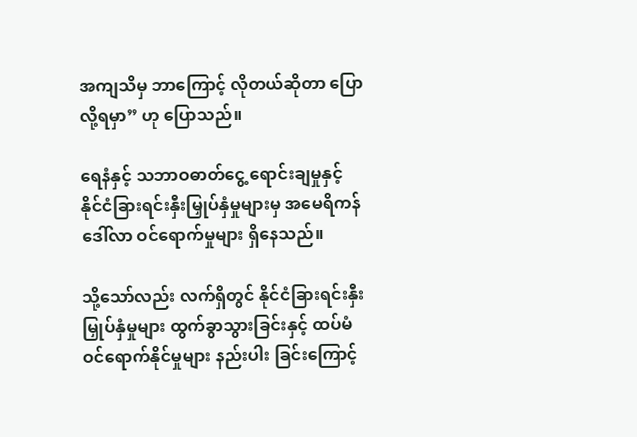အကျသိမှ ဘာကြောင့် လိုတယ်ဆိုတာ ပြောလို့ရမှာ” ဟု ပြောသည်။

ရေနံနှင့် သဘာဝဓာတ်ငွေ့ ရောင်းချမှုနှင့် နိုင်ငံခြားရင်းနှီးမြှုပ်နှံမှုများမှ အမေရိကန်ဒေါ်လာ ဝင်ရောက်မှုများ ရှိနေသည်။

သို့သော်လည်း လက်ရှိတွင် နိုင်ငံခြားရင်းနှီးမြှုပ်နှံမှုများ ထွက်ခွာသွားခြင်းနှင့် ထပ်မံဝင်ရောက်နိုင်မှုများ နည်းပါး ခြင်းကြောင့်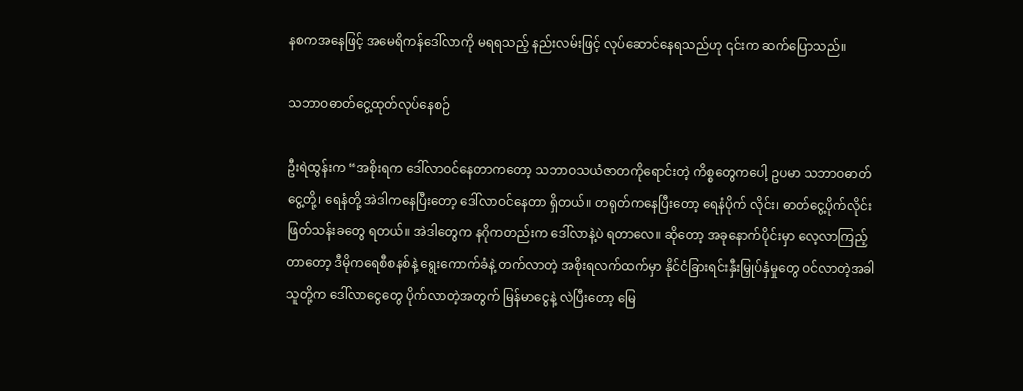နစကအနေဖြင့် အမေရိကန်ဒေါ်လာကို မရရသည့် နည်းလမ်းဖြင့် လုပ်ဆောင်နေရသည်ဟု ၎င်းက ဆက်ပြောသည်။

သဘာဝဓာတ်ငွေ့ထုတ်လုပ်နေစဉ်

ဦးရဲထွန်းက “အစိုးရက ဒေါ်လာဝင်နေတာကတော့ သဘာဝသယံဇာတကိုရောင်းတဲ့ ကိစ္စတွေကပေါ့ ဥပမာ သဘာဝဓာတ်ငွေ့တို့၊ ရေနံတို့ အဲဒါကနေပြီးတော့ ဒေါ်လာဝင်နေတာ ရှိတယ်။ တရုတ်ကနေပြီးတော့ ရေနံပိုက် လိုင်း၊ ဓာတ်ငွေ့ပိုက်လိုင်း ဖြတ်သန်းခတွေ ရတယ်။ အဲဒါတွေက နဂိုကတည်းက ဒေါ်လာနဲ့ပဲ ရတာလေ။ ဆိုတော့ အခုနောက်ပိုင်းမှာ လေ့လာကြည့်တာတော့ ဒီမိုကရေစီစနစ်နဲ့ ရွေးကောက်ခံနဲ့ တက်လာတဲ့ အစိုးရလက်ထက်မှာ နိုင်ငံခြားရင်းနှီးမြှုပ်နှံမှုတွေ ဝင်လာတဲ့အခါ သူတို့က ဒေါ်လာငွေတွေ ပိုက်လာတဲ့အတွက် မြန်မာငွေနဲ့ လဲပြီးတော့ မြေ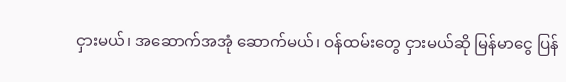ငှားမယ်၊ အဆောက်အအုံ ဆောက်မယ်၊ ဝန်ထမ်းတွေ ငှားမယ်ဆို မြန်မာငွေ ပြန်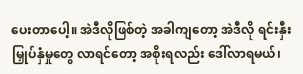ပေးတာပေါ့။ အဲဒီလိုဖြစ်တဲ့ အခါကျတော့ အဲဒီလို ရင်းနှီးမြှုပ်နှံမှုတွေ လာရင်တော့ အစိုးရလည်း ဒေါ်လာရမယ်၊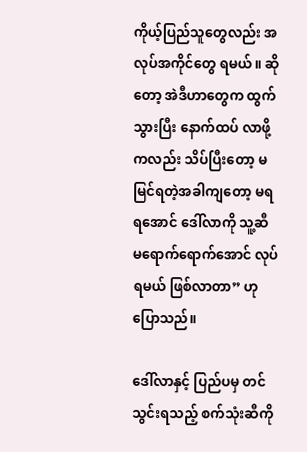ကိုယ့်ပြည်သူတွေလည်း အလုပ်အကိုင်တွေ ရမယ်။ ဆိုတော့ အဲဒီဟာတွေက ထွက်သွားပြီး နောက်ထပ် လာဖို့ကလည်း သိပ်ပြီးတော့ မမြင်ရတဲ့အခါကျတော့ မရရအောင် ဒေါ်လာကို သူ့ဆီ မရောက်ရောက်အောင် လုပ်ရမယ် ဖြစ်လာတာ” ဟု ပြောသည်။

ဒေါ်လာနှင့် ပြည်ပမှ တင်သွင်းရသည့် စက်သုံးဆီကို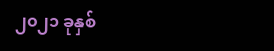၂၀၂၁ ခုနှစ်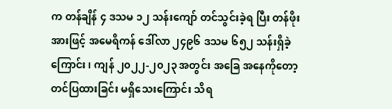က တန်ချိန် ၄ ဒသမ ၁၂ သန်းကျော် တင်သွင်းခဲ့ရ ပြီး တန်ဖိုးအားဖြင့် အမေရိကန် ဒေါ်လာ ၂၄၉၆ ဒသမ ၆၅၂ သန်းရှိခဲ့ကြောင်း၊ ကျန် ၂၀၂၂-၂၀၂၃ အတွင်း အခြေ အနေကိုတော့ တင်ပြထားခြင်း မရှိသေးကြောင်း သိရ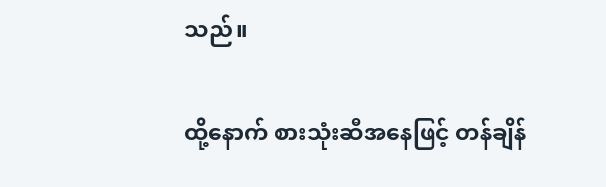သည်။

ထို့နောက် စားသုံးဆီအနေဖြင့် တန်ချိန်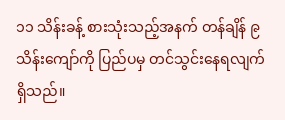၁၁ သိန်းခန့် စားသုံးသည့်အနက် တန်ချိန် ၉ သိန်းကျော်ကို ပြည်ပမှ တင်သွင်းနေရလျက် ရှိသည်။